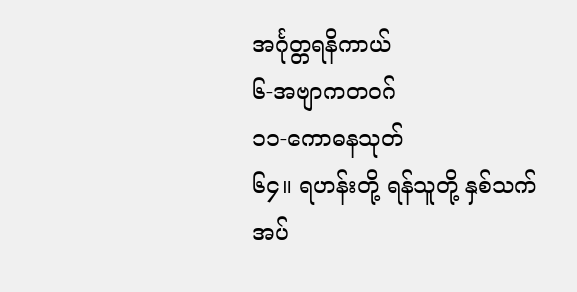အင်္ဂုတ္တရနိကာယ်
၆-အဗျာကတဝဂ်
၁၁-ကောဓနသုတ်
၆၄။ ရဟန်းတို့ ရန်သူတို့ နှစ်သက်အပ်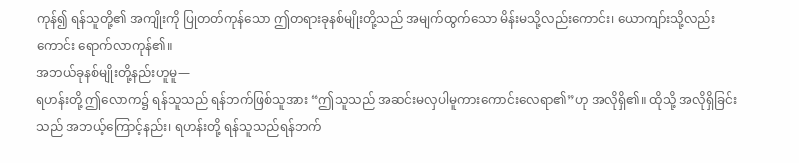ကုန်၍ ရန်သူတို့၏ အကျိုးကို ပြုတတ်ကုန်သော ဤတရားခုနစ်မျိုးတို့သည် အမျက်ထွက်သော မိန်းမသို့လည်းကောင်း၊ ယောကျာ်းသို့လည်းကောင်း ရောက်လာကုန်၏။
အဘယ်ခုနစ်မျိုးတို့နည်းဟူမူ—
ရဟန်းတို့ ဤလောက၌ ရန်သူသည် ရန်ဘက်ဖြစ်သူအား “ဤသူသည် အဆင်းမလှပါမူကားကောင်းလေရာ၏”ဟု အလိုရှိ၏။ ထိုသို့ အလိုရှိခြင်းသည် အဘယ့်ကြောင့်နည်း၊ ရဟန်းတို့ ရန်သူသည်ရန်ဘက်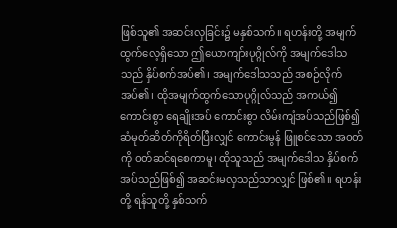ဖြစ်သူ၏ အဆင်းလှခြင်း၌ မနှစ်သက်။ ရဟန်းတို့ အမျက်ထွက်လေ့ရှိသော ဤယောကျာ်းပုဂ္ဂိုလ်ကို အမျက်ဒေါသသည် နှိပ်စက်အပ်၏၊ အမျက်ဒေါသသည် အစဉ်လိုက်အပ်၏၊ ထိုအမျက်ထွက်သောပုဂ္ဂိုလ်သည် အကယ်၍ ကောင်းစွာ ရေချိုးအပ် ကောင်းစွာ လိမ်းကျံအပ်သည်ဖြစ်၍ ဆံမုတ်ဆိတ်ကိုရိတ်ပြီးလျှင် ကောင်းမွန် ဖြူစင်သော အဝတ်ကို ဝတ်ဆင်ရစေကာမူ၊ ထိုသူသည် အမျက်ဒေါသ နှိပ်စက်အပ်သည်ဖြစ်၍ အဆင်းမလှသည်သာလျှင် ဖြစ်၏။ ရဟန်းတို့ ရန်သူတို့ နှစ်သက်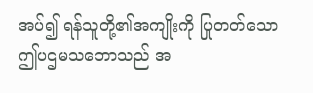အပ်၍ ရန်သူတို့၏အကျိုးကို ပြုတတ်သော ဤပဌမသဘောသည် အ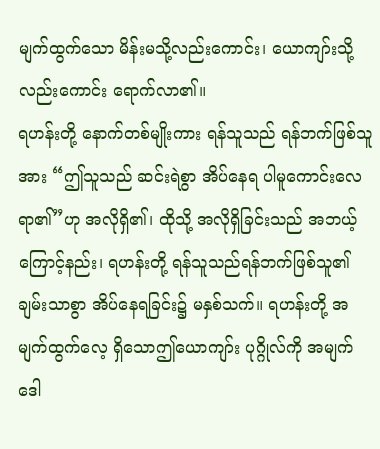မျက်ထွက်သော မိန်းမသို့လည်းကောင်း၊ ယောကျာ်းသို့လည်းကောင်း ရောက်လာ၏။
ရဟန်းတို့ နောက်တစ်မျိုးကား ရန်သူသည် ရန်ဘက်ဖြစ်သူအား “ဤသူသည် ဆင်းရဲစွာ အိပ်နေရ ပါမူကောင်းလေရာ၏”ဟု အလိုရှိ၏၊ ထိုသို့ အလိုရှိခြင်းသည် အဘယ့်ကြောင့်နည်း၊ ရဟန်းတို့ ရန်သူသည်ရန်ဘက်ဖြစ်သူ၏ ချမ်းသာစွာ အိပ်နေရခြင်း၌ မနှစ်သက်။ ရဟန်းတို့ အမျက်ထွက်လေ့ ရှိသောဤယောကျာ်း ပုဂ္ဂိုလ်ကို အမျက်ဒေါ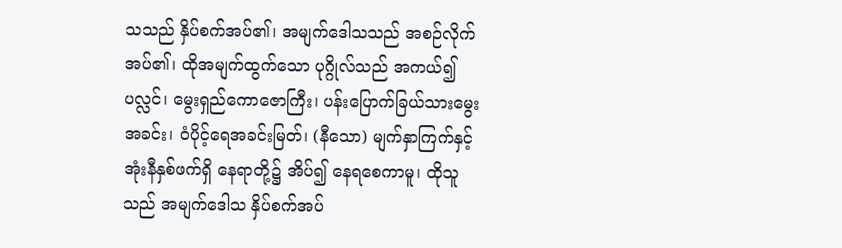သသည် နှိပ်စက်အပ်၏၊ အမျက်ဒေါသသည် အစဉ်လိုက် အပ်၏၊ ထိုအမျက်ထွက်သော ပုဂ္ဂိုလ်သည် အကယ်၍ ပလ္လင်၊ မွေးရှည်ကောဇောကြီး၊ ပန်းပြောက်ခြယ်သားမွေးအခင်း၊ ဝံပိုင့်ရေအခင်းမြတ်၊ (နီသော) မျက်နှာကြက်နှင့် အုံးနီနှစ်ဖက်ရှိ နေရာတို့၌ အိပ်၍ နေရစေကာမူ၊ ထိုသူသည် အမျက်ဒေါသ နှိပ်စက်အပ်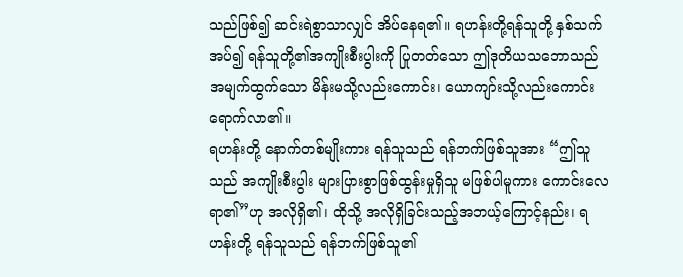သည်ဖြစ်၍ ဆင်းရဲစွာသာလျှင် အိပ်နေရ၏။ ရဟန်းတို့ရန်သူတို့ နှစ်သက်အပ်၍ ရန်သူတို့၏အကျိုးစီးပွါးကို ပြုတတ်သော ဤဒုတိယသဘောသည် အမျက်ထွက်သော မိန်းမသို့လည်းကောင်း၊ ယောကျာ်းသို့လည်းကောင်း ရောက်လာ၏။
ရဟန်းတို့ နောက်တစ်မျိုးကား ရန်သူသည် ရန်ဘက်ဖြစ်သူအား “ဤသူသည် အကျိုးစီးပွါး များပြားစွာဖြစ်ထွန်းမှုရှိသူ မဖြစ်ပါမူကား ကောင်းလေရာ၏”ဟု အလိုရှိ၏၊ ထိုသို့ အလိုရှိခြင်းသည့်အဘယ့်ကြောင့်နည်း၊ ရဟန်းတို့ ရန်သူသည် ရန်ဘက်ဖြစ်သူ၏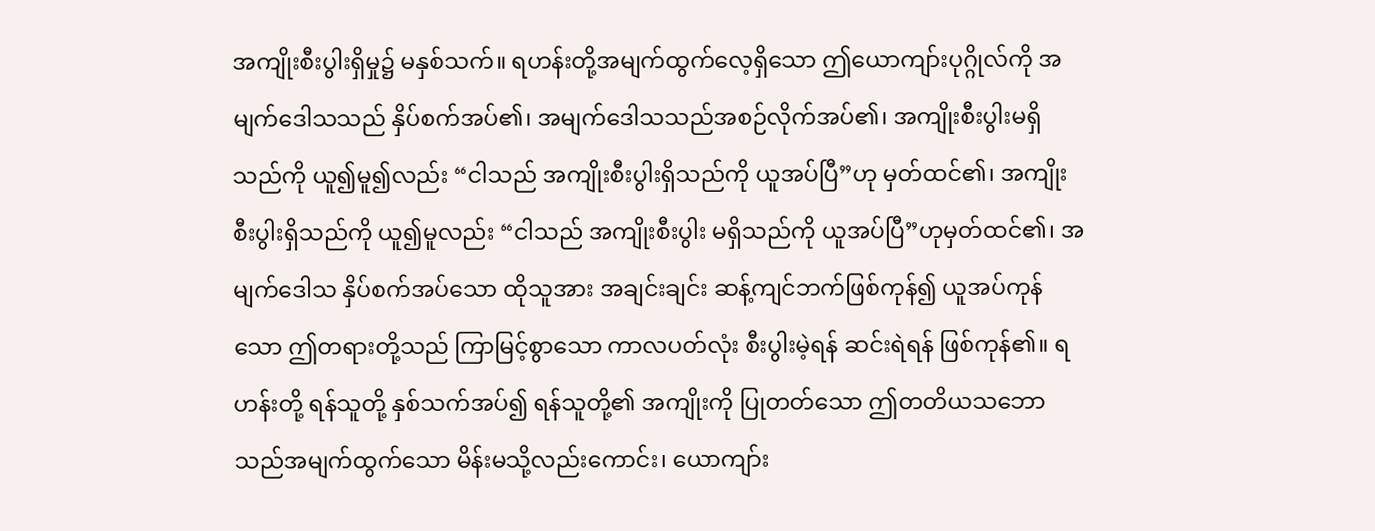အကျိုးစီးပွါးရှိမှု၌ မနှစ်သက်။ ရဟန်းတို့အမျက်ထွက်လေ့ရှိသော ဤယောကျာ်းပုဂ္ဂိုလ်ကို အမျက်ဒေါသသည် နှိပ်စက်အပ်၏၊ အမျက်ဒေါသသည်အစဉ်လိုက်အပ်၏၊ အကျိုးစီးပွါးမရှိသည်ကို ယူ၍မူ၍လည်း “ငါသည် အကျိုးစီးပွါးရှိသည်ကို ယူအပ်ပြီ”ဟု မှတ်ထင်၏၊ အကျိုးစီးပွါးရှိသည်ကို ယူ၍မူလည်း “ငါသည် အကျိုးစီးပွါး မရှိသည်ကို ယူအပ်ပြီ”ဟုမှတ်ထင်၏၊ အမျက်ဒေါသ နှိပ်စက်အပ်သော ထိုသူအား အချင်းချင်း ဆန့်ကျင်ဘက်ဖြစ်ကုန်၍ ယူအပ်ကုန်သော ဤတရားတို့သည် ကြာမြင့်စွာသော ကာလပတ်လုံး စီးပွါးမဲ့ရန် ဆင်းရဲရန် ဖြစ်ကုန်၏။ ရဟန်းတို့ ရန်သူတို့ နှစ်သက်အပ်၍ ရန်သူတို့၏ အကျိုးကို ပြုတတ်သော ဤတတိယသဘောသည်အမျက်ထွက်သော မိန်းမသို့လည်းကောင်း၊ ယောကျာ်း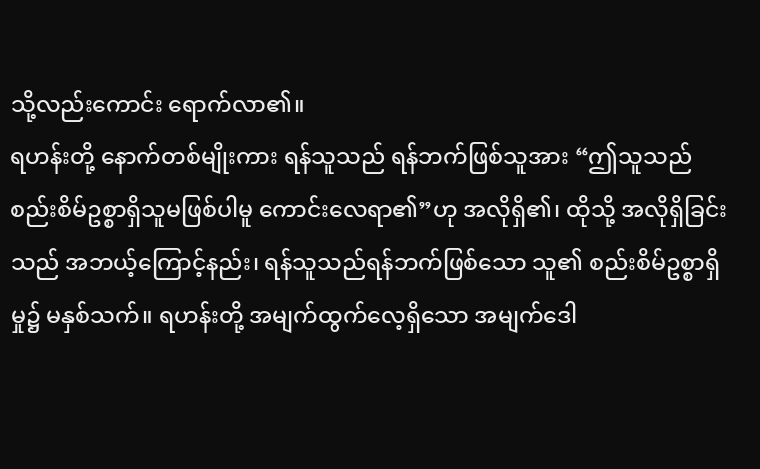သို့လည်းကောင်း ရောက်လာ၏။
ရဟန်းတို့ နောက်တစ်မျိုးကား ရန်သူသည် ရန်ဘက်ဖြစ်သူအား “ဤသူသည် စည်းစိမ်ဥစ္စာရှိသူမဖြစ်ပါမူ ကောင်းလေရာ၏”ဟု အလိုရှိ၏၊ ထိုသို့ အလိုရှိခြင်းသည် အဘယ့်ကြောင့်နည်း၊ ရန်သူသည်ရန်ဘက်ဖြစ်သော သူ၏ စည်းစိမ်ဥစ္စာရှိမှု၌ မနှစ်သက်။ ရဟန်းတို့ အမျက်ထွက်လေ့ရှိသော အမျက်ဒေါ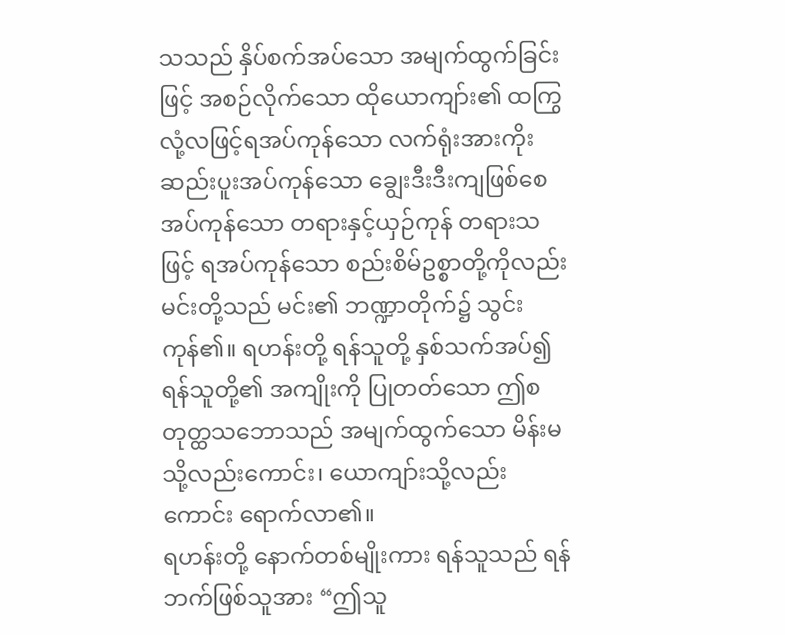သသည် နှိပ်စက်အပ်သော အမျက်ထွက်ခြင်းဖြင့် အစဉ်လိုက်သော ထိုယောကျာ်း၏ ထကြွလုံ့လဖြင့်ရအပ်ကုန်သော လက်ရုံးအားကိုး ဆည်းပူးအပ်ကုန်သော ချွေးဒီးဒီးကျဖြစ်စေအပ်ကုန်သော တရားနှင့်ယှဉ်ကုန် တရားသဖြင့် ရအပ်ကုန်သော စည်းစိမ်ဥစ္စာတို့ကိုလည်း မင်းတို့သည် မင်း၏ ဘဏ္ဍာတိုက်၌ သွင်းကုန်၏။ ရဟန်းတို့ ရန်သူတို့ နှစ်သက်အပ်၍ ရန်သူတို့၏ အကျိုးကို ပြုတတ်သော ဤစတုတ္ထသဘောသည် အမျက်ထွက်သော မိန်းမသို့လည်းကောင်း၊ ယောကျာ်းသို့လည်းကောင်း ရောက်လာ၏။
ရဟန်းတို့ နောက်တစ်မျိုးကား ရန်သူသည် ရန်ဘက်ဖြစ်သူအား “ဤသူ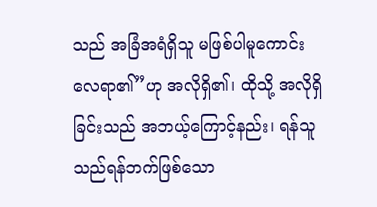သည် အခြံအရံရှိသူ မဖြစ်ပါမူကောင်းလေရာ၏”ဟု အလိုရှိ၏၊ ထိုသို့ အလိုရှိခြင်းသည် အဘယ့်ကြောင့်နည်း၊ ရန်သူသည်ရန်ဘက်ဖြစ်သော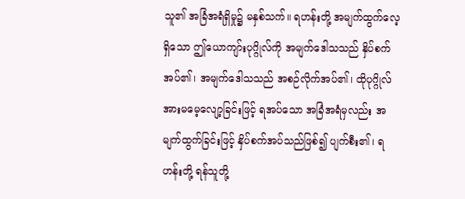သူ၏ အခြံအရံရှိမှု၌ မနှစ်သက်။ ရဟန်းတို့ အမျက်ထွက်လေ့ရှိသော ဤယောကျာ်းပုဂ္ဂိုလ်ကို အမျက်ဒေါသသည် နှိပ်စက်အပ်၏၊ အမျက်ဒေါသသည် အစဉ်လိုက်အပ်၏၊ ထိုပုဂ္ဂိုလ်အားမမေ့လျော့ခြင်းဖြင့် ရအပ်သော အခြံအရံမှလည်း အမျက်ထွက်ခြင်းဖြင့် နှိပ်စက်အပ်သည်ဖြစ်၍ ပျက်စီး၏၊ ရဟန်းတို့ ရန်သူတို့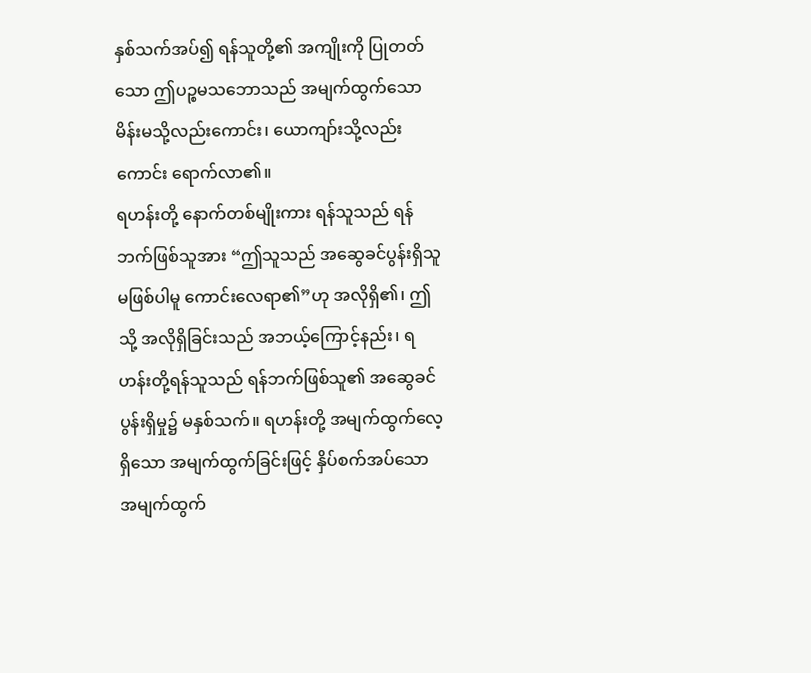နှစ်သက်အပ်၍ ရန်သူတို့၏ အကျိုးကို ပြုတတ်သော ဤပဉ္စမသဘောသည် အမျက်ထွက်သော မိန်းမသို့လည်းကောင်း၊ ယောကျာ်းသို့လည်းကောင်း ရောက်လာ၏။
ရဟန်းတို့ နောက်တစ်မျိုးကား ရန်သူသည် ရန်ဘက်ဖြစ်သူအား “ဤသူသည် အဆွေခင်ပွန်းရှိသူမဖြစ်ပါမူ ကောင်းလေရာ၏”ဟု အလိုရှိ၏၊ ဤသို့ အလိုရှိခြင်းသည် အဘယ့်ကြောင့်နည်း၊ ရဟန်းတို့ရန်သူသည် ရန်ဘက်ဖြစ်သူ၏ အဆွေခင်ပွန်းရှိမှု၌ မနှစ်သက်။ ရဟန်းတို့ အမျက်ထွက်လေ့ရှိသော အမျက်ထွက်ခြင်းဖြင့် နှိပ်စက်အပ်သော အမျက်ထွက်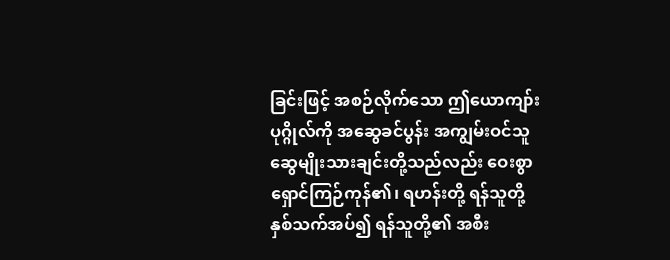ခြင်းဖြင့် အစဉ်လိုက်သော ဤယောကျာ်းပုဂ္ဂိုလ်ကို အဆွေခင်ပွန်း အကျွမ်းဝင်သူ ဆွေမျိုးသားချင်းတို့သည်လည်း ဝေးစွာ ရှောင်ကြဉ်ကုန်၏၊ ရဟန်းတို့ ရန်သူတို့နှစ်သက်အပ်၍ ရန်သူတို့၏ အစီး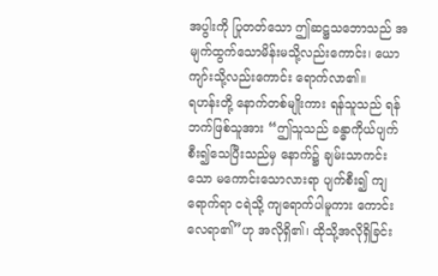အပွါးကို ပြုတတ်သော ဤဆဋ္ဌသဘောသည် အမျက်ထွက်သောမိန်းမသို့လည်းကောင်း၊ ယောကျာ်းသို့လည်းကောင်း ရောက်လာ၏။
ရဟန်းတို့ နောက်တစ်မျိုးကား ရန်သူသည် ရန်ဘက်ဖြစ်သူအား “ဤသူသည် ခန္ဓာကိုယ်ပျက်စီး၍သေပြီးသည်မှ နောက်၌ ချမ်းသာကင်းသော မကောင်းသောလားရာ ပျက်စီး၍ ကျရောက်ရာ ငရဲသို့ ကျရောက်ပါမူကား ကောင်းလေရာ၏”ဟု အလိုရှိ၏၊ ထိုသို့အလိုရှိခြင်း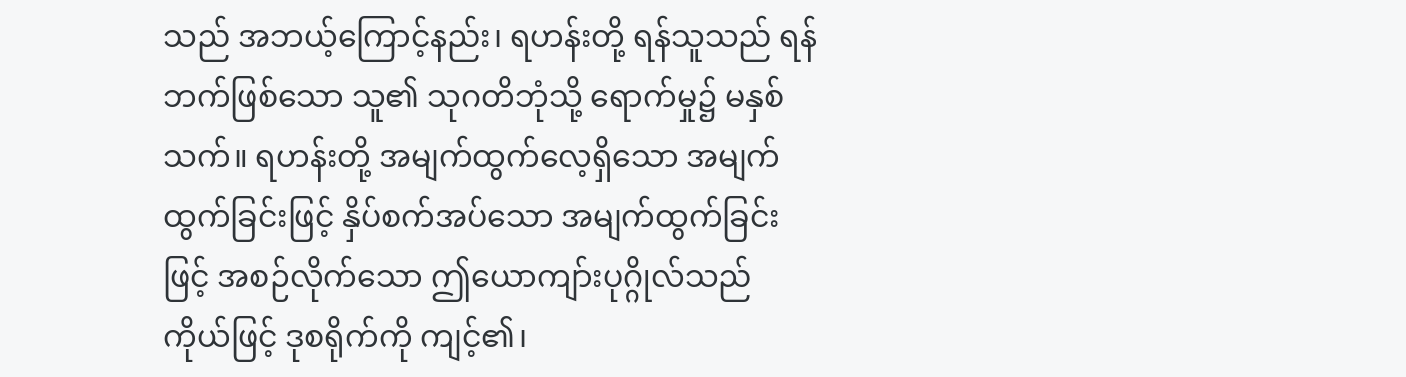သည် အဘယ့်ကြောင့်နည်း၊ ရဟန်းတို့ ရန်သူသည် ရန်ဘက်ဖြစ်သော သူ၏ သုဂတိဘုံသို့ ရောက်မှု၌ မနှစ်သက်။ ရဟန်းတို့ အမျက်ထွက်လေ့ရှိသော အမျက်ထွက်ခြင်းဖြင့် နှိပ်စက်အပ်သော အမျက်ထွက်ခြင်းဖြင့် အစဉ်လိုက်သော ဤယောကျာ်းပုဂ္ဂိုလ်သည် ကိုယ်ဖြင့် ဒုစရိုက်ကို ကျင့်၏၊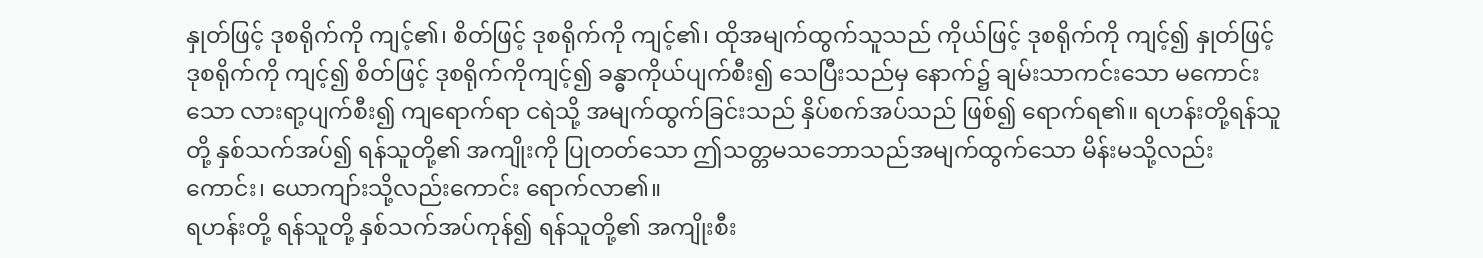နှုတ်ဖြင့် ဒုစရိုက်ကို ကျင့်၏၊ စိတ်ဖြင့် ဒုစရိုက်ကို ကျင့်၏၊ ထိုအမျက်ထွက်သူသည် ကိုယ်ဖြင့် ဒုစရိုက်ကို ကျင့်၍ နှုတ်ဖြင့် ဒုစရိုက်ကို ကျင့်၍ စိတ်ဖြင့် ဒုစရိုက်ကိုကျင့်၍ ခန္ဓာကိုယ်ပျက်စီး၍ သေပြီးသည်မှ နောက်၌ ချမ်းသာကင်းသော မကောင်းသော လားရာ့ပျက်စီး၍ ကျရောက်ရာ ငရဲသို့ အမျက်ထွက်ခြင်းသည် နှိပ်စက်အပ်သည် ဖြစ်၍ ရောက်ရ၏။ ရဟန်းတို့ရန်သူတို့ နှစ်သက်အပ်၍ ရန်သူတို့၏ အကျိုးကို ပြုတတ်သော ဤသတ္တမသဘောသည်အမျက်ထွက်သော မိန်းမသို့လည်းကောင်း၊ ယောကျာ်းသို့လည်းကောင်း ရောက်လာ၏။
ရဟန်းတို့ ရန်သူတို့ နှစ်သက်အပ်ကုန်၍ ရန်သူတို့၏ အကျိုးစီး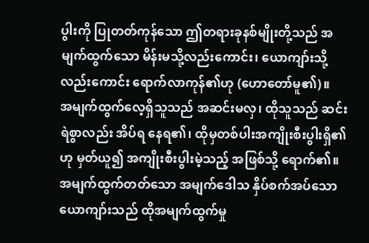ပွါးကို ပြုတတ်ကုန်သော ဤတရားခုနစ်မျိုးတို့သည် အမျက်ထွက်သော မိန်းမသို့လည်းကောင်း၊ ယောကျာ်းသို့လည်းကောင်း ရောက်လာကုန်၏ဟု (ဟောတော်မူ၏)။
အမျက်ထွက်လေ့ရှိသူသည် အဆင်းမလှ၊ ထိုသူသည် ဆင်းရဲစွာလည်း အိပ်ရ နေရ၏၊ ထိုမှတစ်ပါးအကျိုးစီးပွါးရှိ၏ဟု မှတ်ယူ၍ အကျိုးစီးပွါးမဲ့သည့် အဖြစ်သို့ ရောက်၏။ အမျက်ထွက်တတ်သော အမျက်ဒေါသ နှိပ်စက်အပ်သော ယောကျာ်းသည် ထိုအမျက်ထွက်မှု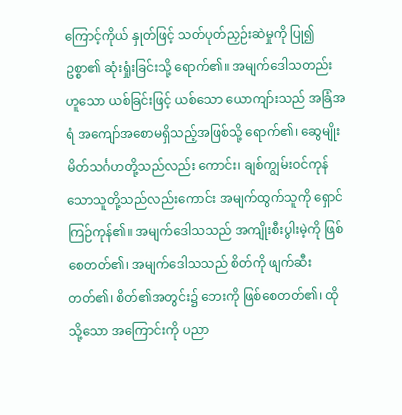ကြောင့်ကိုယ် နှုတ်ဖြင့် သတ်ပုတ်ညှဉ်းဆဲမှုကို ပြု၍ ဥစ္စာ၏ ဆုံးရှုံးခြင်းသို့ ရောက်၏။ အမျက်ဒေါသတည်းဟူသော ယစ်ခြင်းဖြင့် ယစ်သော ယောကျာ်းသည် အခြံအရံ အကျော်အစောမရှိသည့်အဖြစ်သို့ ရောက်၏၊ ဆွေမျိုးမိတ်သင်္ဂဟတို့သည်လည်း ကောင်း၊ ချစ်ကျွမ်းဝင်ကုန်သောသူတို့သည်လည်းကောင်း အမျက်ထွက်သူကို ရှောင်ကြဉ်ကုန်၏။ အမျက်ဒေါသသည် အကျိုးစီးပွါးမဲ့ကို ဖြစ်စေတတ်၏၊ အမျက်ဒေါသသည် စိတ်ကို ဖျက်ဆီးတတ်၏၊ စိတ်၏အတွင်း၌ ဘေးကို ဖြစ်စေတတ်၏၊ ထိုသို့သော အကြောင်းကို ပညာ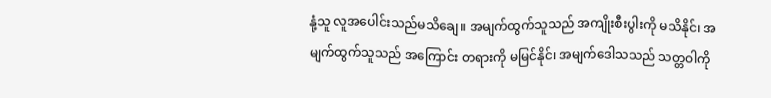နုံ့သူ လူအပေါင်းသည်မသိချေ။ အမျက်ထွက်သူသည် အကျိုးစီးပွါးကို မသိနိုင်၊ အမျက်ထွက်သူသည် အကြောင်း တရားကို မမြင်နိုင်၊ အမျက်ဒေါသသည် သတ္တဝါကို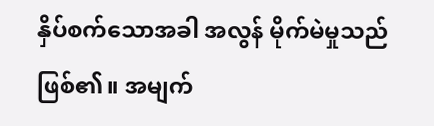နှိပ်စက်သောအခါ အလွန် မိုက်မဲမှုသည် ဖြစ်၏။ အမျက်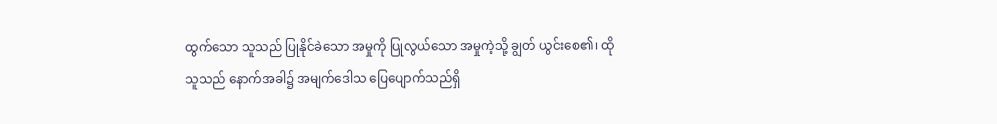ထွက်သော သူသည် ပြုနိုင်ခဲသော အမှုကို ပြုလွယ်သော အမှုကဲ့သို့ ချွတ် ယွင်းစေ၏၊ ထိုသူသည် နောက်အခါ၌ အမျက်ဒေါသ ပြေပျောက်သည်ရှိ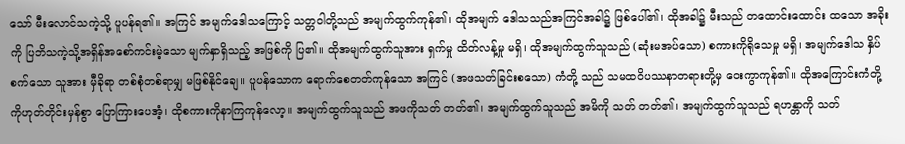သော် မီးလောင်သကဲ့သို့ ပူပန်ရ၏။ အကြင် အမျက်ဒေါသကြောင့် သတ္တဝါတို့သည် အမျက်ထွက်ကုန်၏၊ ထိုအမျက် ဒေါသသည်အကြင်အခါ၌ ဖြစ်ပေါ်၏၊ ထိုအခါ၌ မီးသည် တထောင်းထောင်း ထသော အခိုးကို ပြဘိသကဲ့သို့အရှိန်အစော်ကင်းမဲ့သော မျက်နှာရှိသည့် အဖြစ်ကို ပြ၏။ ထိုအမျက်ထွက်သူအား ရှက်မှု ထိတ်လန့်မှု မရှိ၊ ထိုအမျက်ထွက်သူသည် (ဆုံးမအပ်သော) စကားကိုရိုသေမှု မရှိ၊ အမျက်ဒေါသ နှိပ်စက်သော သူအား မှီခိုရာ တစ်စုံတစ်ရာမျှ မဖြစ်နိုင်ချေ။ ပူပန်သောက ရောက်စေတတ်ကုန်သော အကြင် (အဖသတ်ခြင်းစသော) ကံတို့ သည် သမထဝိပဿနာတရားတို့မှ ဝေးကွာကုန်၏။ ထိုအကြောင်းကံတို့ကိုဟုတ်တိုင်းမှန်စွာ ပြောကြားပေအံ့၊ ထိုစကားကိုနာကြကုန်လော့။ အမျက်ထွက်သူသည် အဖကိုသတ် တတ်၏၊ အမျက်ထွက်သူသည် အမိကို သတ် တတ်၏၊ အမျက်ထွက်သူသည် ရဟန္တာကို သတ်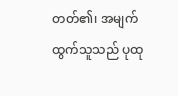တတ်၏၊ အမျက်ထွက်သူသည် ပုထု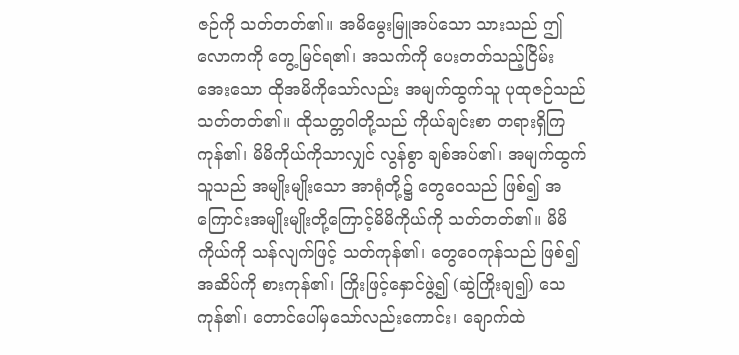ဇဉ်ကို သတ်တတ်၏။ အမိမွေးမြူအပ်သော သားသည် ဤလောကကို တွေ့မြင်ရ၏၊ အသက်ကို ပေးတတ်သည့်ငြိမ်းအေးသော ထိုအမိကိုသော်လည်း အမျက်ထွက်သူ ပုထုဇဉ်သည် သတ်တတ်၏။ ထိုသတ္တဝါတို့သည် ကိုယ်ချင်းစာ တရားရှိကြကုန်၏၊ မိမိကိုယ်ကိုသာလျှင် လွန်စွာ ချစ်အပ်၏၊ အမျက်ထွက်သူသည် အမျိုးမျိုးသော အာရုံတို့၌ တွေဝေသည် ဖြစ်၍ အကြောင်းအမျိုးမျိုးတို့ကြောင့်မိမိကိုယ်ကို သတ်တတ်၏။ မိမိကိုယ်ကို သန်လျက်ဖြင့် သတ်ကုန်၏၊ တွေဝေကုန်သည် ဖြစ်၍ အဆိပ်ကို စားကုန်၏၊ ကြိုးဖြင့်နှောင်ဖွဲ့၍ (ဆွဲကြိုးချ၍) သေကုန်၏၊ တောင်ပေါ်မှသော်လည်းကောင်း၊ ချောက်ထဲ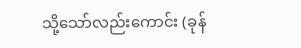သို့သော်လည်းကောင်း (ခုန်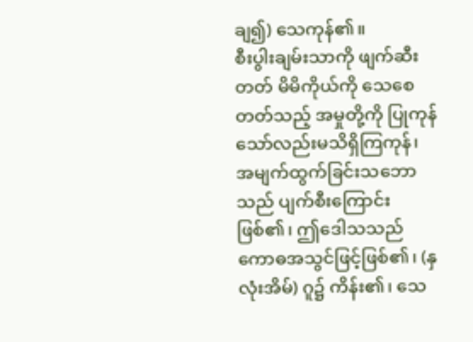ချ၍) သေကုန်၏။
စီးပွါးချမ်းသာကို ဖျက်ဆီးတတ် မိမိကိုယ်ကို သေစေတတ်သည့် အမှုတို့ကို ပြုကုန်သော်လည်းမသိရှိကြကုန်၊ အမျက်ထွက်ခြင်းသဘောသည် ပျက်စီးကြောင်း ဖြစ်၏၊ ဤဒေါသသည် ကောဓအသွင်ဖြင့်ဖြစ်၏၊ (နှလုံးအိမ်) ဂူ၌ ကိန်း၏၊ သေ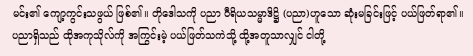မင်း၏ ကျော့ကွင်းသဖွယ် ဖြစ်၏။ တိုဒေါသကို ပညာ ဝီရိယသမ္မာဒိဋ္ဌိ (ပညာ)ဟူသော ဆုံးမခြင်းဖြင့် ပယ်ဖြတ်ရာ၏။ ပညာရှိသည် ထိုအကုသိုလ်ကို အကြွင်းမဲ့ ပယ်ဖြတ်သကဲသို့ ထို့အတူသာလျှင် ငါတို့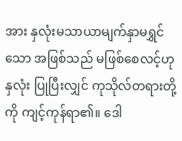အား နှလုံးမသာယာမျက်နှာမရွှင်သော အဖြစ်သည် မဖြစ်စေလင့်ဟု နှလုံး ပြုပြီးလျှင် ကုသိုလ်တရားတို့ကို ကျင့်ကုန်ရာ၏။ ဒေါ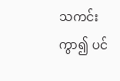သကင်းကွာ၍ ပင်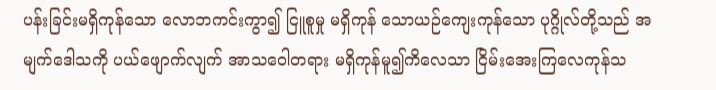ပန်းခြင်းမရှိကုန်သော လောဘကင်းကွာ၍ ငြူစူမှု မရှိကုန် သောယဉ်ကျေးကုန်သော ပုဂ္ဂိုလ်တို့သည် အမျက်ဒေါသကို ပယ်ဖျောက်လျက် အာသဝေါတရား မရှိကုန်မူ၍ကိလေသာ ငြိမ်းအေးကြလေကုန်သ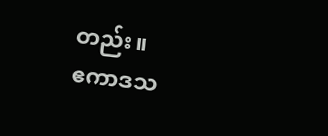တည်း။
ဧကာဒသ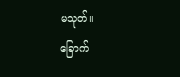မသုတ်။
ခြောက်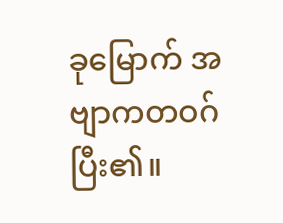ခုမြောက် အဗျာကတဝဂ် ပြီး၏။